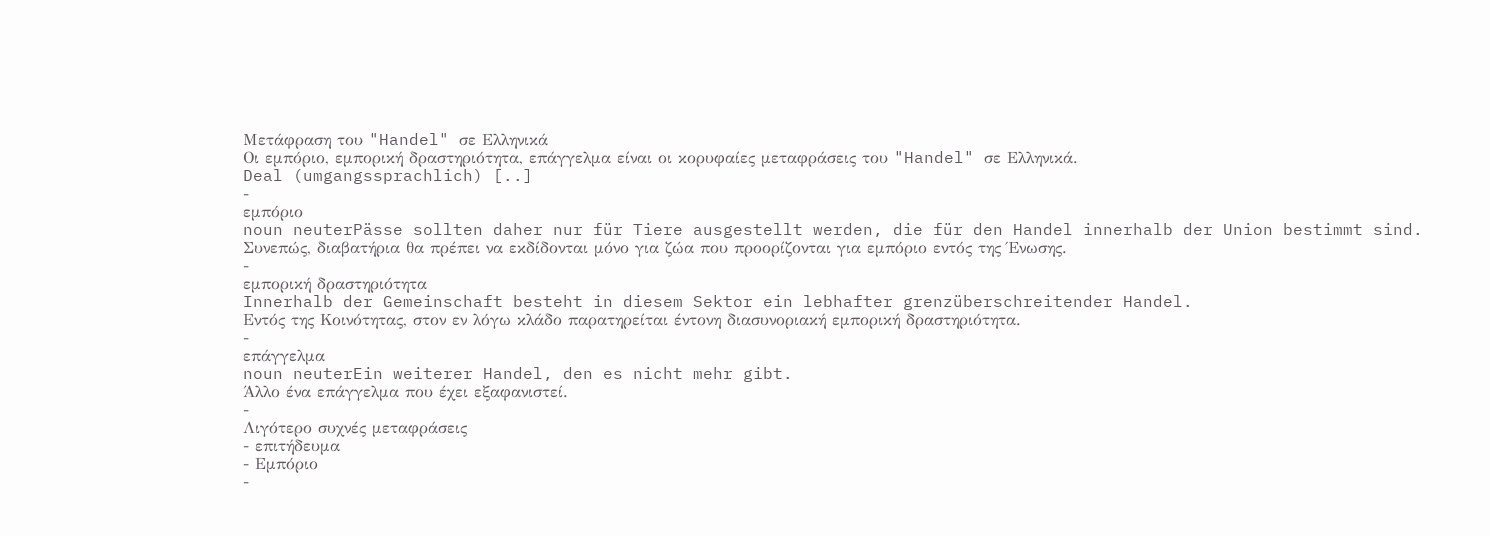Μετάφραση του "Handel" σε Ελληνικά
Οι εμπόριο, εμπορική δραστηριότητα, επάγγελμα είναι οι κορυφαίες μεταφράσεις του "Handel" σε Ελληνικά.
Deal (umgangssprachlich) [..]
-
εμπόριο
noun neuterPässe sollten daher nur für Tiere ausgestellt werden, die für den Handel innerhalb der Union bestimmt sind.
Συνεπώς, διαβατήρια θα πρέπει να εκδίδονται μόνο για ζώα που προορίζονται για εμπόριο εντός της Ένωσης.
-
εμπορική δραστηριότητα
Innerhalb der Gemeinschaft besteht in diesem Sektor ein lebhafter grenzüberschreitender Handel.
Εντός της Κοινότητας, στον εν λόγω κλάδο παρατηρείται έντονη διασυνοριακή εμπορική δραστηριότητα.
-
επάγγελμα
noun neuterEin weiterer Handel, den es nicht mehr gibt.
Άλλο ένα επάγγελμα που έχει εξαφανιστεί.
-
Λιγότερο συχνές μεταφράσεις
- επιτήδευμα
- Εμπόριο
-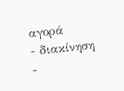αγορά
- διακίνηση
-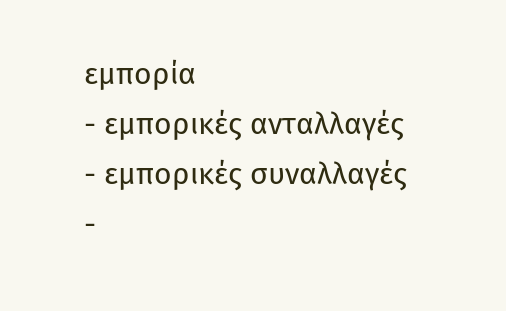εμπορία
- εμπορικές ανταλλαγές
- εμπορικές συναλλαγές
-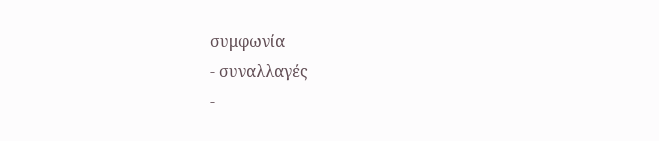συμφωνία
- συναλλαγές
-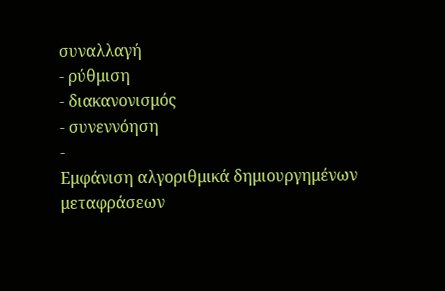συναλλαγή
- ρύθμιση
- διακανονισμός
- συνεννόηση
-
Εμφάνιση αλγοριθμικά δημιουργημένων μεταφράσεων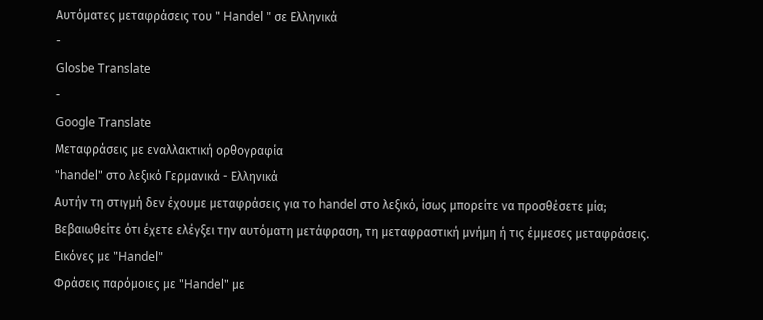Αυτόματες μεταφράσεις του " Handel " σε Ελληνικά
-
Glosbe Translate
-
Google Translate
Μεταφράσεις με εναλλακτική ορθογραφία
"handel" στο λεξικό Γερμανικά - Ελληνικά
Αυτήν τη στιγμή δεν έχουμε μεταφράσεις για το handel στο λεξικό, ίσως μπορείτε να προσθέσετε μία; Βεβαιωθείτε ότι έχετε ελέγξει την αυτόματη μετάφραση, τη μεταφραστική μνήμη ή τις έμμεσες μεταφράσεις.
Εικόνες με "Handel"
Φράσεις παρόμοιες με "Handel" με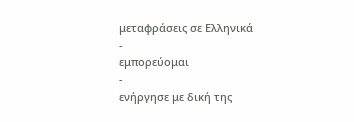μεταφράσεις σε Ελληνικά
-
εμπορεύομαι
-
ενήργησε με δική της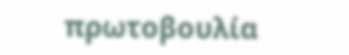πρωτοβουλία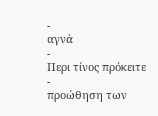-
αγνά
-
Περι τίνος πρόκειτε
-
προώθηση των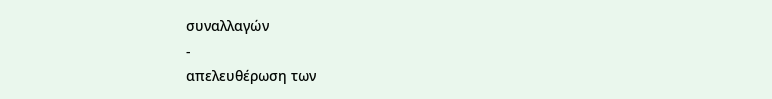συναλλαγών
-
απελευθέρωση των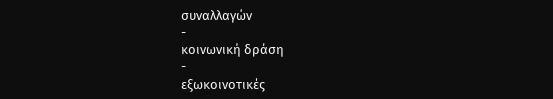συναλλαγών
-
κοινωνική δράση
-
εξωκοινοτικές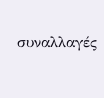συναλλαγές